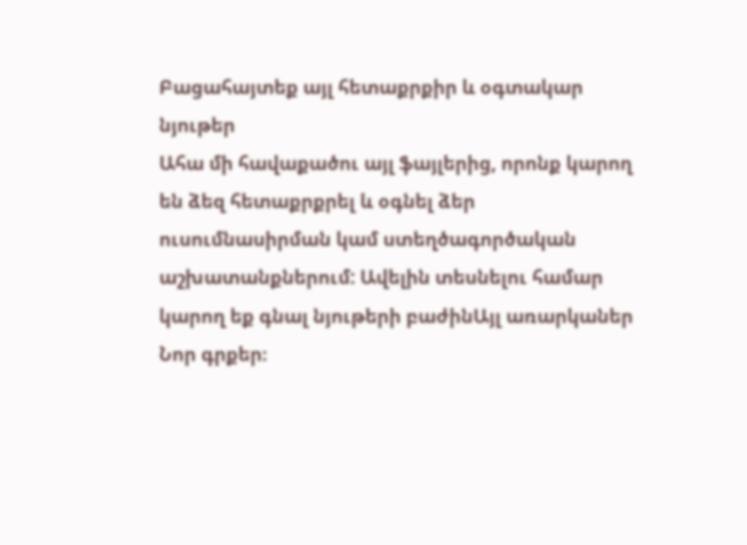Բացահայտեք այլ հետաքրքիր և օգտակար նյութեր
Ահա մի հավաքածու այլ ֆայլերից, որոնք կարող են ձեզ հետաքրքրել և օգնել ձեր ուսումնասիրման կամ ստեղծագործական աշխատանքներում: Ավելին տեսնելու համար կարող եք գնալ նյութերի բաժինԱյլ առարկաներ
Նոր գրքեր։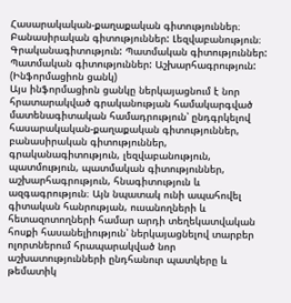Հասարակական-քաղաքական գիտություններ։ Բանասիրական գիտություններ: Լեզվաբանություն։ Գրականագիտություն: Պատմական գիտություններ: Պատմական գիտություններ: Աշխարհագրություն: (Ինֆորմացիոն ցանկ)
Այս ինֆորմացիոն ցանկը ներկայացնում է նոր հրատարակված գրականության համակարգված մատենագիտական համադրություն՝ ընդգրկելով հասարակական-քաղաքական գիտություններ, բանասիրական գիտություններ, գրականագիտություն, լեզվաբանություն, պատմություն, պատմական գիտություններ, աշխարհագրություն, հնագիտություն և ազգագրություն։ Այն նպատակ ունի ապահովել գիտական հանրության, ուսանողների և հետազոտողների համար արդի տեղեկատվական հոսքի հասանելիություն՝ ներկայացնելով տարբեր ոլորտներում հրապարակված նոր աշխատությունների ընդհանուր պատկերը և թեմատիկ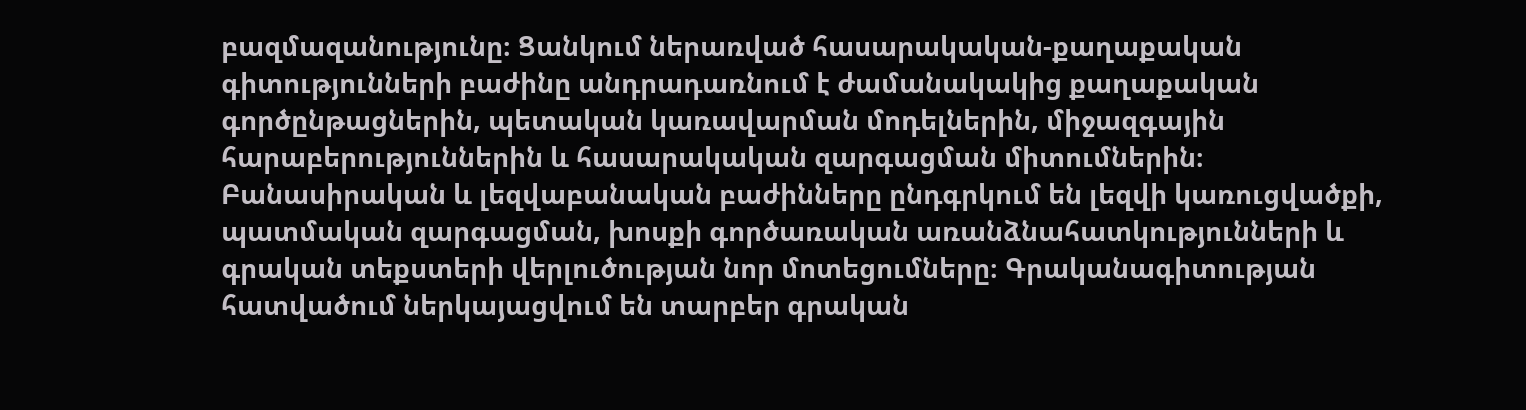բազմազանությունը։ Ցանկում ներառված հասարակական-քաղաքական գիտությունների բաժինը անդրադառնում է ժամանակակից քաղաքական գործընթացներին, պետական կառավարման մոդելներին, միջազգային հարաբերություններին և հասարակական զարգացման միտումներին։ Բանասիրական և լեզվաբանական բաժինները ընդգրկում են լեզվի կառուցվածքի, պատմական զարգացման, խոսքի գործառական առանձնահատկությունների և գրական տեքստերի վերլուծության նոր մոտեցումները։ Գրականագիտության հատվածում ներկայացվում են տարբեր գրական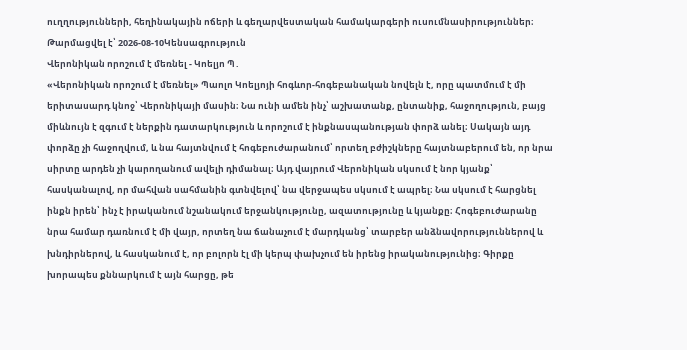ուղղությունների, հեղինակային ոճերի և գեղարվեստական համակարգերի ուսումնասիրություններ։
Թարմացվել է՝ 2026-08-10Կենսագրություն
Վերոնիկան որոշում է մեռնել - Կոելյո Պ․
«Վերոնիկան որոշում է մեռնել» Պաոլո Կոելյոյի հոգևոր-հոգեբանական նովելն է, որը պատմում է մի երիտասարդ կնոջ՝ Վերոնիկայի մասին։ Նա ունի ամեն ինչ՝ աշխատանք, ընտանիք, հաջողություն, բայց միևնույն է զգում է ներքին դատարկություն և որոշում է ինքնասպանության փորձ անել։ Սակայն այդ փորձը չի հաջողվում, և նա հայտնվում է հոգեբուժարանում՝ որտեղ բժիշկները հայտնաբերում են, որ նրա սիրտը արդեն չի կարողանում ավելի դիմանալ։ Այդ վայրում Վերոնիկան սկսում է նոր կյանք՝ հասկանալով, որ մահվան սահմանին գտնվելով՝ նա վերջապես սկսում է ապրել։ Նա սկսում է հարցնել ինքն իրեն՝ ինչ է իրականում նշանակում երջանկությունը, ազատությունը և կյանքը։ Հոգեբուժարանը նրա համար դառնում է մի վայր, որտեղ նա ճանաչում է մարդկանց՝ տարբեր անձնավորություններով և խնդիրներով, և հասկանում է, որ բոլորն էլ մի կերպ փախչում են իրենց իրականությունից։ Գիրքը խորապես քննարկում է այն հարցը, թե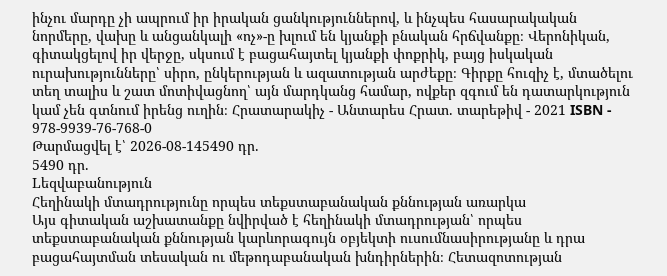ինչու մարդը չի ապրում իր իրական ցանկություններով, և ինչպես հասարակական նորմերը, վախը և անցանկալի «ոչ»-ը խլում են կյանքի բնական հրճվանքը։ Վերոնիկան, գիտակցելով իր վերջը, սկսում է բացահայտել կյանքի փոքրիկ, բայց իսկական ուրախությունները՝ սիրո, ընկերության և ազատության արժեքը։ Գիրքը հուզիչ է, մտածելու տեղ տալիս և շատ մոտիվացնող՝ այն մարդկանց համար, ովքեր զգում են դատարկություն կամ չեն գտնում իրենց ուղին։ Հրատարակիչ - Անտարես Հրատ. տարեթիվ - 2021 ISBN - 978-9939-76-768-0
Թարմացվել է՝ 2026-08-145490 դր.
5490 դր.
Lեզվաբանություն
Հեղինակի մտադրությունը որպես տեքստաբանական քննության առարկա
Այս գիտական աշխատանքը նվիրված է հեղինակի մտադրության՝ որպես տեքստաբանական քննության կարևորագույն օբյեկտի ուսումնասիրությանը և դրա բացահայտման տեսական ու մեթոդաբանական խնդիրներին։ Հետազոտության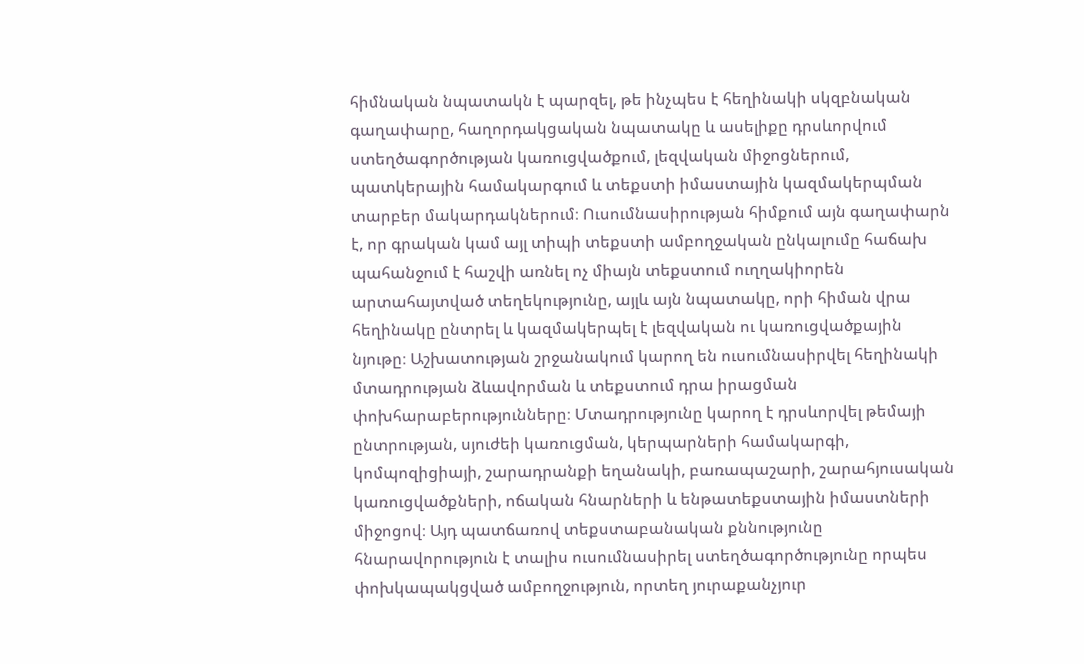հիմնական նպատակն է պարզել, թե ինչպես է հեղինակի սկզբնական գաղափարը, հաղորդակցական նպատակը և ասելիքը դրսևորվում ստեղծագործության կառուցվածքում, լեզվական միջոցներում, պատկերային համակարգում և տեքստի իմաստային կազմակերպման տարբեր մակարդակներում։ Ուսումնասիրության հիմքում այն գաղափարն է, որ գրական կամ այլ տիպի տեքստի ամբողջական ընկալումը հաճախ պահանջում է հաշվի առնել ոչ միայն տեքստում ուղղակիորեն արտահայտված տեղեկությունը, այլև այն նպատակը, որի հիման վրա հեղինակը ընտրել և կազմակերպել է լեզվական ու կառուցվածքային նյութը։ Աշխատության շրջանակում կարող են ուսումնասիրվել հեղինակի մտադրության ձևավորման և տեքստում դրա իրացման փոխհարաբերությունները։ Մտադրությունը կարող է դրսևորվել թեմայի ընտրության, սյուժեի կառուցման, կերպարների համակարգի, կոմպոզիցիայի, շարադրանքի եղանակի, բառապաշարի, շարահյուսական կառուցվածքների, ոճական հնարների և ենթատեքստային իմաստների միջոցով։ Այդ պատճառով տեքստաբանական քննությունը հնարավորություն է տալիս ուսումնասիրել ստեղծագործությունը որպես փոխկապակցված ամբողջություն, որտեղ յուրաքանչյուր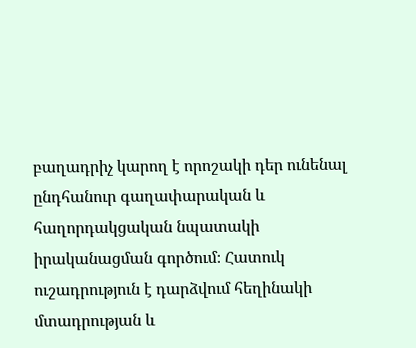բաղադրիչ կարող է որոշակի դեր ունենալ ընդհանուր գաղափարական և հաղորդակցական նպատակի իրականացման գործում։ Հատուկ ուշադրություն է դարձվում հեղինակի մտադրության և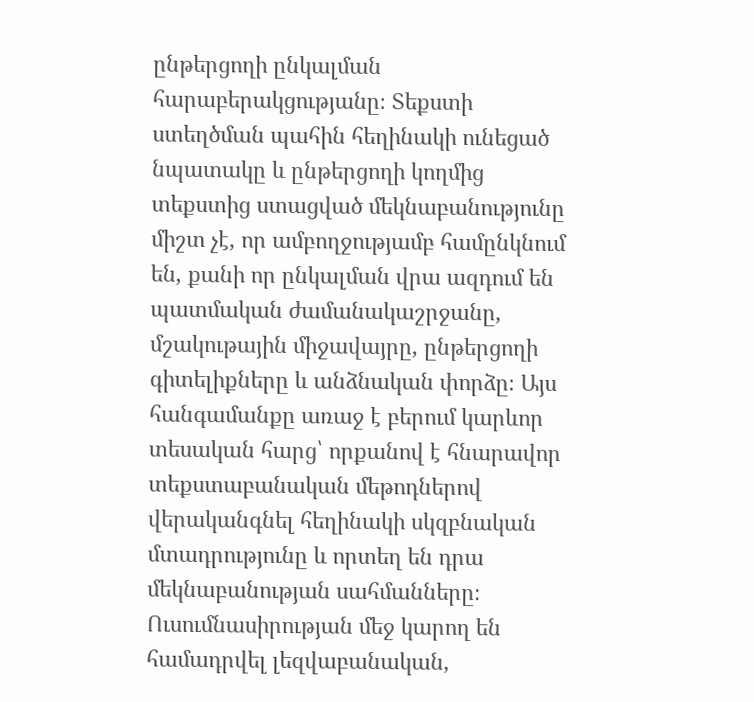ընթերցողի ընկալման հարաբերակցությանը։ Տեքստի ստեղծման պահին հեղինակի ունեցած նպատակը և ընթերցողի կողմից տեքստից ստացված մեկնաբանությունը միշտ չէ, որ ամբողջությամբ համընկնում են, քանի որ ընկալման վրա ազդում են պատմական ժամանակաշրջանը, մշակութային միջավայրը, ընթերցողի գիտելիքները և անձնական փորձը։ Այս հանգամանքը առաջ է բերում կարևոր տեսական հարց՝ որքանով է հնարավոր տեքստաբանական մեթոդներով վերականգնել հեղինակի սկզբնական մտադրությունը և որտեղ են դրա մեկնաբանության սահմանները։ Ուսումնասիրության մեջ կարող են համադրվել լեզվաբանական,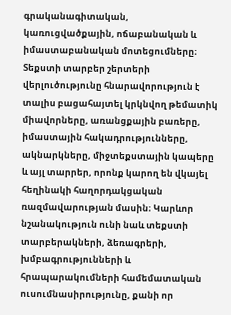գրականագիտական, կառուցվածքային, ոճաբանական և իմաստաբանական մոտեցումները։ Տեքստի տարբեր շերտերի վերլուծությունը հնարավորություն է տալիս բացահայտել կրկնվող թեմատիկ միավորները, առանցքային բառերը, իմաստային հակադրությունները, ակնարկները, միջտեքստային կապերը և այլ տարրեր, որոնք կարող են վկայել հեղինակի հաղորդակցական ռազմավարության մասին։ Կարևոր նշանակություն ունի նաև տեքստի տարբերակների, ձեռագրերի, խմբագրությունների և հրապարակումների համեմատական ուսումնասիրությունը, քանի որ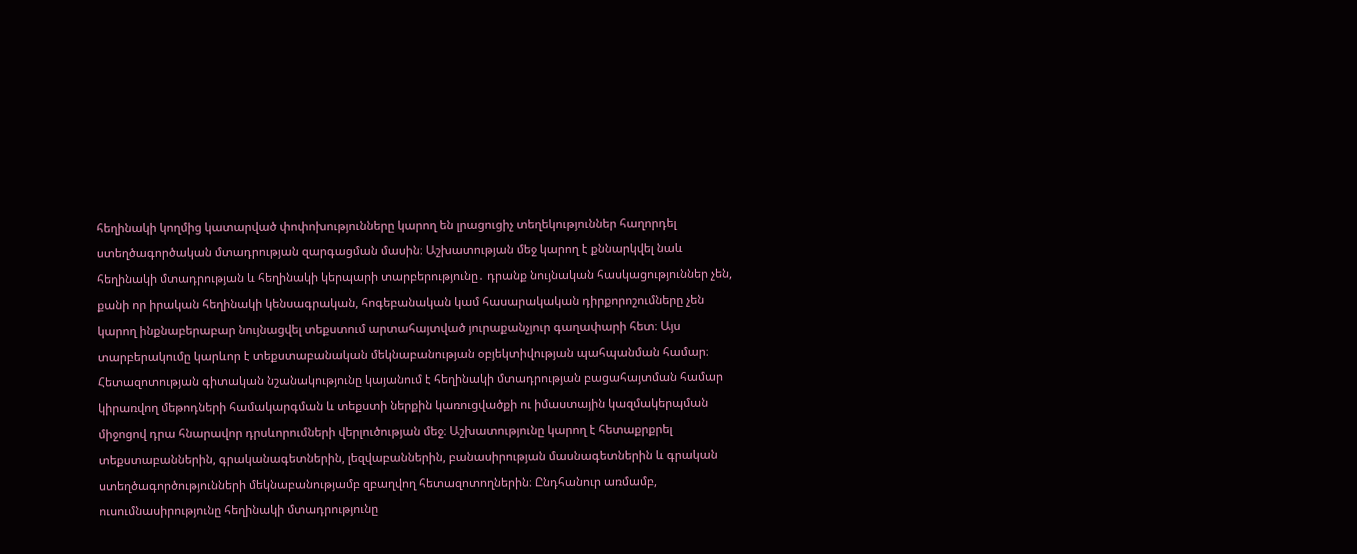հեղինակի կողմից կատարված փոփոխությունները կարող են լրացուցիչ տեղեկություններ հաղորդել ստեղծագործական մտադրության զարգացման մասին։ Աշխատության մեջ կարող է քննարկվել նաև հեղինակի մտադրության և հեղինակի կերպարի տարբերությունը․ դրանք նույնական հասկացություններ չեն, քանի որ իրական հեղինակի կենսագրական, հոգեբանական կամ հասարակական դիրքորոշումները չեն կարող ինքնաբերաբար նույնացվել տեքստում արտահայտված յուրաքանչյուր գաղափարի հետ։ Այս տարբերակումը կարևոր է տեքստաբանական մեկնաբանության օբյեկտիվության պահպանման համար։ Հետազոտության գիտական նշանակությունը կայանում է հեղինակի մտադրության բացահայտման համար կիրառվող մեթոդների համակարգման և տեքստի ներքին կառուցվածքի ու իմաստային կազմակերպման միջոցով դրա հնարավոր դրսևորումների վերլուծության մեջ։ Աշխատությունը կարող է հետաքրքրել տեքստաբաններին, գրականագետներին, լեզվաբաններին, բանասիրության մասնագետներին և գրական ստեղծագործությունների մեկնաբանությամբ զբաղվող հետազոտողներին։ Ընդհանուր առմամբ, ուսումնասիրությունը հեղինակի մտադրությունը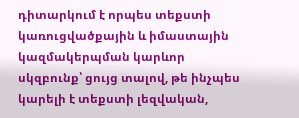դիտարկում է որպես տեքստի կառուցվածքային և իմաստային կազմակերպման կարևոր սկզբունք՝ ցույց տալով, թե ինչպես կարելի է տեքստի լեզվական,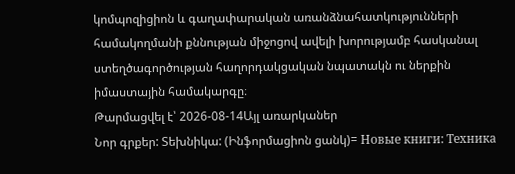կոմպոզիցիոն և գաղափարական առանձնահատկությունների համակողմանի քննության միջոցով ավելի խորությամբ հասկանալ ստեղծագործության հաղորդակցական նպատակն ու ներքին իմաստային համակարգը։
Թարմացվել է՝ 2026-08-14Այլ առարկաներ
Նոր գրքեր: Տեխնիկա: (Ինֆորմացիոն ցանկ)= Новые книги: Техника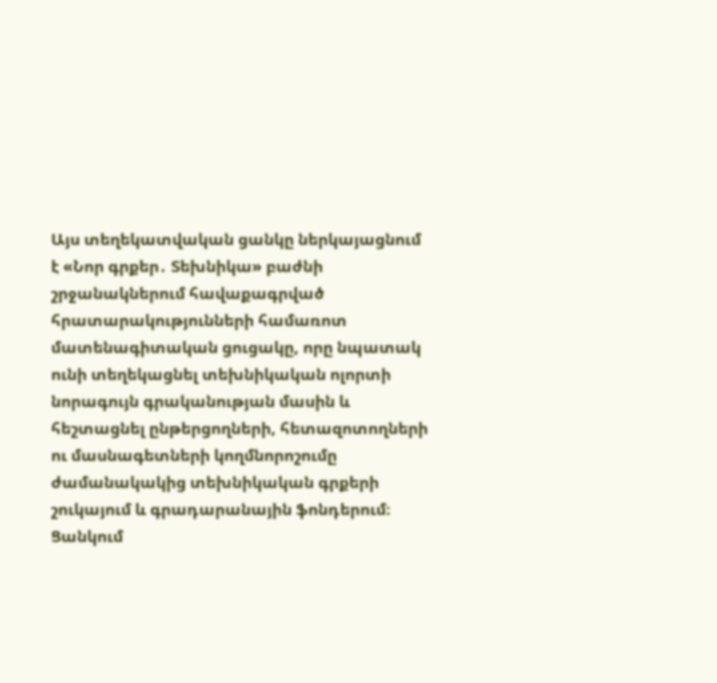Այս տեղեկատվական ցանկը ներկայացնում է «Նոր գրքեր․ Տեխնիկա» բաժնի շրջանակներում հավաքագրված հրատարակությունների համառոտ մատենագիտական ցուցակը, որը նպատակ ունի տեղեկացնել տեխնիկական ոլորտի նորագույն գրականության մասին և հեշտացնել ընթերցողների, հետազոտողների ու մասնագետների կողմնորոշումը ժամանակակից տեխնիկական գրքերի շուկայում և գրադարանային ֆոնդերում։ Ցանկում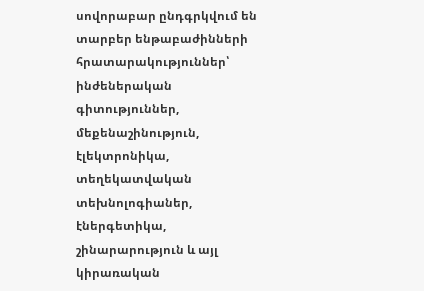սովորաբար ընդգրկվում են տարբեր ենթաբաժինների հրատարակություններ՝ ինժեներական գիտություններ, մեքենաշինություն, էլեկտրոնիկա, տեղեկատվական տեխնոլոգիաներ, էներգետիկա, շինարարություն և այլ կիրառական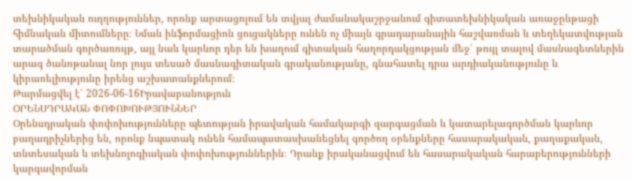տեխնիկական ուղղություններ, որոնք արտացոլում են տվյալ ժամանակաշրջանում գիտատեխնիկական առաջընթացի հիմնական միտումները։ Նման ինֆորմացիոն ցուցակները ունեն ոչ միայն գրադարանային հաշվառման և տեղեկատվության տարածման գործառույթ, այլ նաև կարևոր դեր են խաղում գիտական հաղորդակցության մեջ՝ թույլ տալով մասնագետներին արագ ծանոթանալ նոր լույս տեսած մասնագիտական գրականությանը, գնահատել դրա արդիականությունը և կիրառելիությունը իրենց աշխատանքներում։
Թարմացվել է՝ 2026-06-16Իրավաբանություն
ՕՐԵՆՍԴՐԱԿԱՆ ՓՈՓՈԽՈՒԹՅՈՒՆՆԵՐ
Օրենսդրական փոփոխությունները պետության իրավական համակարգի զարգացման և կատարելագործման կարևոր բաղադրիչներից են, որոնք նպատակ ունեն համապատասխանեցնել գործող օրենքները հասարակական, քաղաքական, տնտեսական և տեխնոլոգիական փոփոխություններին։ Դրանք իրականացվում են հասարակական հարաբերությունների կարգավորման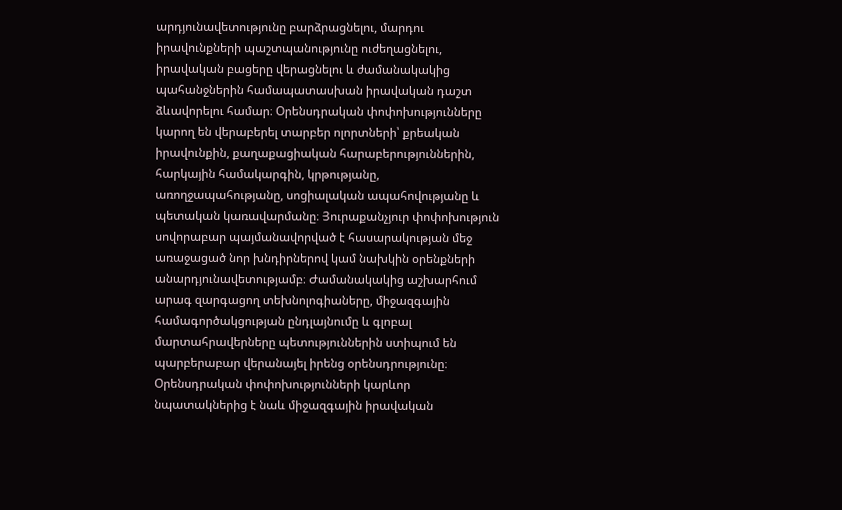արդյունավետությունը բարձրացնելու, մարդու իրավունքների պաշտպանությունը ուժեղացնելու, իրավական բացերը վերացնելու և ժամանակակից պահանջներին համապատասխան իրավական դաշտ ձևավորելու համար։ Օրենսդրական փոփոխությունները կարող են վերաբերել տարբեր ոլորտների՝ քրեական իրավունքին, քաղաքացիական հարաբերություններին, հարկային համակարգին, կրթությանը, առողջապահությանը, սոցիալական ապահովությանը և պետական կառավարմանը։ Յուրաքանչյուր փոփոխություն սովորաբար պայմանավորված է հասարակության մեջ առաջացած նոր խնդիրներով կամ նախկին օրենքների անարդյունավետությամբ։ Ժամանակակից աշխարհում արագ զարգացող տեխնոլոգիաները, միջազգային համագործակցության ընդլայնումը և գլոբալ մարտահրավերները պետություններին ստիպում են պարբերաբար վերանայել իրենց օրենսդրությունը։ Օրենսդրական փոփոխությունների կարևոր նպատակներից է նաև միջազգային իրավական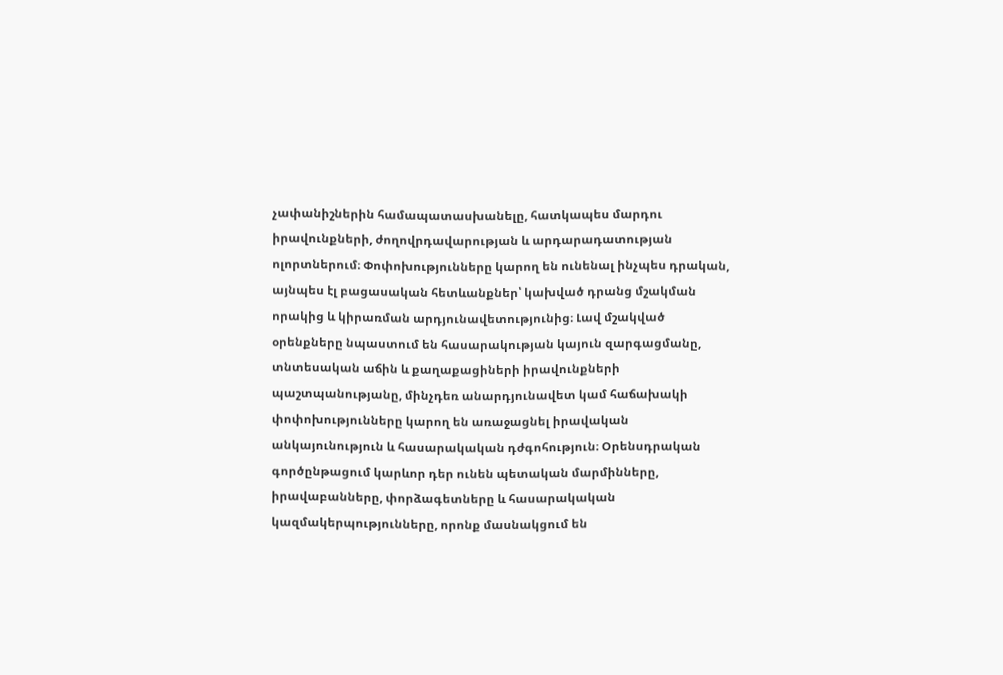չափանիշներին համապատասխանելը, հատկապես մարդու իրավունքների, ժողովրդավարության և արդարադատության ոլորտներում։ Փոփոխությունները կարող են ունենալ ինչպես դրական, այնպես էլ բացասական հետևանքներ՝ կախված դրանց մշակման որակից և կիրառման արդյունավետությունից։ Լավ մշակված օրենքները նպաստում են հասարակության կայուն զարգացմանը, տնտեսական աճին և քաղաքացիների իրավունքների պաշտպանությանը, մինչդեռ անարդյունավետ կամ հաճախակի փոփոխությունները կարող են առաջացնել իրավական անկայունություն և հասարակական դժգոհություն։ Օրենսդրական գործընթացում կարևոր դեր ունեն պետական մարմինները, իրավաբանները, փորձագետները և հասարակական կազմակերպությունները, որոնք մասնակցում են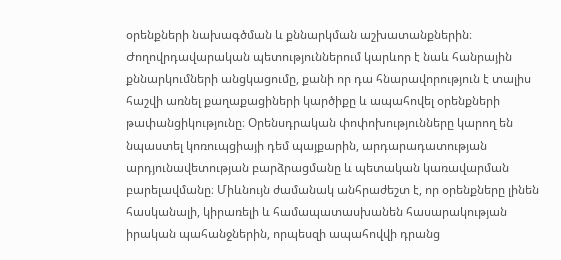օրենքների նախագծման և քննարկման աշխատանքներին։ Ժողովրդավարական պետություններում կարևոր է նաև հանրային քննարկումների անցկացումը, քանի որ դա հնարավորություն է տալիս հաշվի առնել քաղաքացիների կարծիքը և ապահովել օրենքների թափանցիկությունը։ Օրենսդրական փոփոխությունները կարող են նպաստել կոռուպցիայի դեմ պայքարին, արդարադատության արդյունավետության բարձրացմանը և պետական կառավարման բարելավմանը։ Միևնույն ժամանակ անհրաժեշտ է, որ օրենքները լինեն հասկանալի, կիրառելի և համապատասխանեն հասարակության իրական պահանջներին, որպեսզի ապահովվի դրանց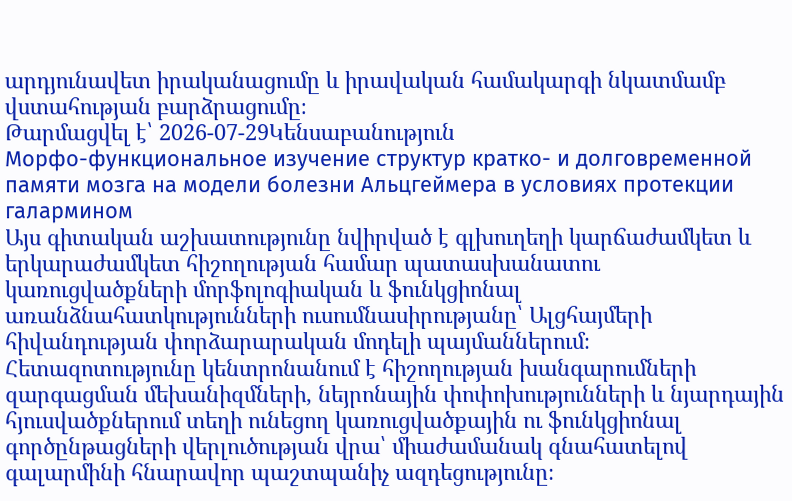արդյունավետ իրականացումը և իրավական համակարգի նկատմամբ վստահության բարձրացումը։
Թարմացվել է՝ 2026-07-29Կենսաբանություն
Морфо-функциональное изучение структур кратко- и долговременной памяти мозга на модели болезни Альцгеймера в условиях протекции галармином
Այս գիտական աշխատությունը նվիրված է գլխուղեղի կարճաժամկետ և երկարաժամկետ հիշողության համար պատասխանատու կառուցվածքների մորֆոլոգիական և ֆունկցիոնալ առանձնահատկությունների ուսումնասիրությանը՝ Ալցհայմերի հիվանդության փորձարարական մոդելի պայմաններում։ Հետազոտությունը կենտրոնանում է հիշողության խանգարումների զարգացման մեխանիզմների, նեյրոնային փոփոխությունների և նյարդային հյուսվածքներում տեղի ունեցող կառուցվածքային ու ֆունկցիոնալ գործընթացների վերլուծության վրա՝ միաժամանակ գնահատելով գալարմինի հնարավոր պաշտպանիչ ազդեցությունը։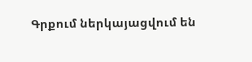Գրքում ներկայացվում են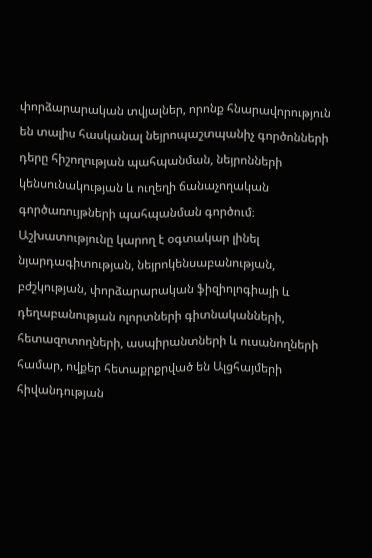փորձարարական տվյալներ, որոնք հնարավորություն են տալիս հասկանալ նեյրոպաշտպանիչ գործոնների դերը հիշողության պահպանման, նեյրոնների կենսունակության և ուղեղի ճանաչողական գործառույթների պահպանման գործում։ Աշխատությունը կարող է օգտակար լինել նյարդագիտության, նեյրոկենսաբանության, բժշկության, փորձարարական ֆիզիոլոգիայի և դեղաբանության ոլորտների գիտնականների, հետազոտողների, ասպիրանտների և ուսանողների համար, ովքեր հետաքրքրված են Ալցհայմերի հիվանդության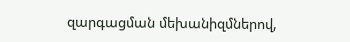զարգացման մեխանիզմներով,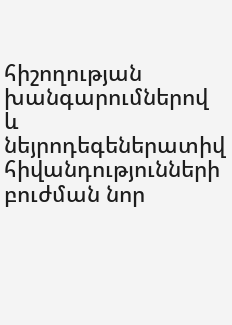հիշողության խանգարումներով և նեյրոդեգեներատիվ հիվանդությունների բուժման նոր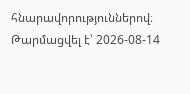հնարավորություններով։
Թարմացվել է՝ 2026-08-14